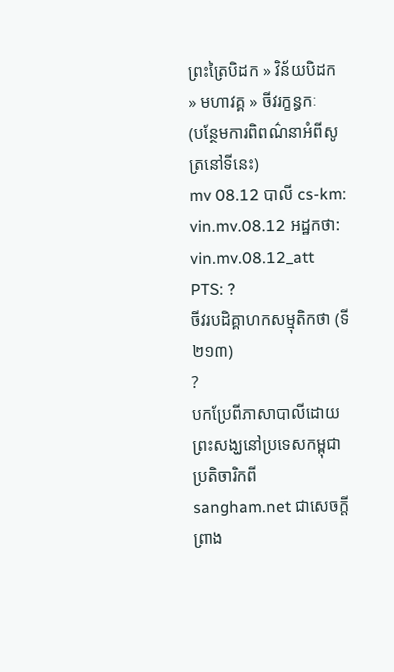ព្រះត្រៃបិដក » វិន័យបិដក » មហាវគ្គ » ចីវរក្ខន្ធកៈ
(បន្ថែមការពិពណ៌នាអំពីសូត្រនៅទីនេះ)
mv 08.12 បាលី cs-km: vin.mv.08.12 អដ្ឋកថា: vin.mv.08.12_att PTS: ?
ចីវរបដិគ្គាហកសម្មុតិកថា (ទី២១៣)
?
បកប្រែពីភាសាបាលីដោយ
ព្រះសង្ឃនៅប្រទេសកម្ពុជា ប្រតិចារិកពី sangham.net ជាសេចក្តីព្រាង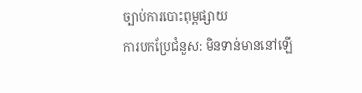ច្បាប់ការបោះពុម្ពផ្សាយ
ការបកប្រែជំនួស: មិនទាន់មាននៅឡើ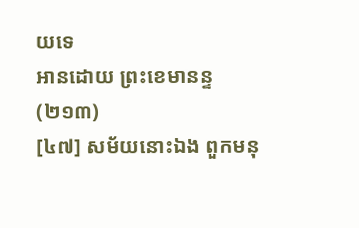យទេ
អានដោយ ព្រះខេមានន្ទ
(២១៣)
[៤៧] សម័យនោះឯង ពួកមនុ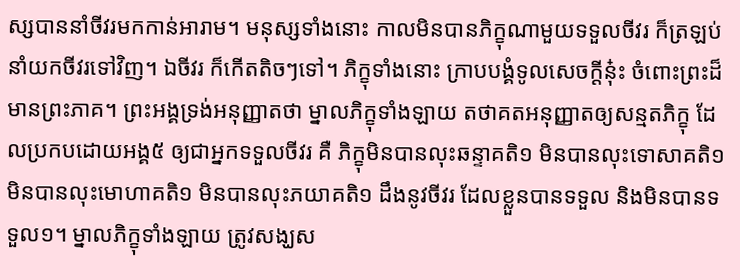ស្សបាននាំចីវរមកកាន់អារាម។ មនុស្សទាំងនោះ កាលមិនបានភិក្ខុណាមួយទទួលចីវរ ក៏ត្រឡប់នាំយកចីវរទៅវិញ។ ឯចីវរ ក៏កើតតិចៗទៅ។ ភិក្ខុទាំងនោះ ក្រាបបង្គំទូលសេចក្តីនុ៎ះ ចំពោះព្រះដ៏មានព្រះភាគ។ ព្រះអង្គទ្រង់អនុញ្ញាតថា ម្នាលភិក្ខុទាំងឡាយ តថាគតអនុញ្ញាតឲ្យសន្មតភិក្ខុ ដែលប្រកបដោយអង្គ៥ ឲ្យជាអ្នកទទួលចីវរ គឺ ភិក្ខុមិនបានលុះឆន្ទាគតិ១ មិនបានលុះទោសាគតិ១ មិនបានលុះមោហាគតិ១ មិនបានលុះភយាគតិ១ ដឹងនូវចីវរ ដែលខ្លួនបានទទួល និងមិនបានទទួល១។ ម្នាលភិក្ខុទាំងឡាយ ត្រូវសង្ឃស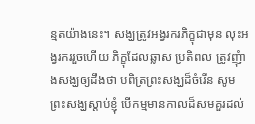ន្មតយ៉ាងនេះ។ សង្ឃត្រូវអង្វរករភិក្ខុជាមុន លុះអង្វរកររួចហើយ ភិក្ខុដែលឆ្លាស ប្រតិពល ត្រូវញុំាងសង្ឃឲ្យដឹងថា បពិត្រព្រះសង្ឃដ៏ចំរើន សូមព្រះសង្ឃស្តាប់ខ្ញុំ បើកម្មមានកាលដ៏សមគួរដល់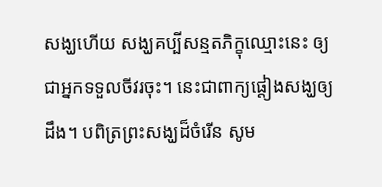សង្ឃហើយ សង្ឃគប្បីសន្មតភិក្ខុឈ្មោះនេះ ឲ្យជាអ្នកទទួលចីវរចុះ។ នេះជាពាក្យផ្តៀងសង្ឃឲ្យដឹង។ បពិត្រព្រះសង្ឃដ៏ចំរើន សូម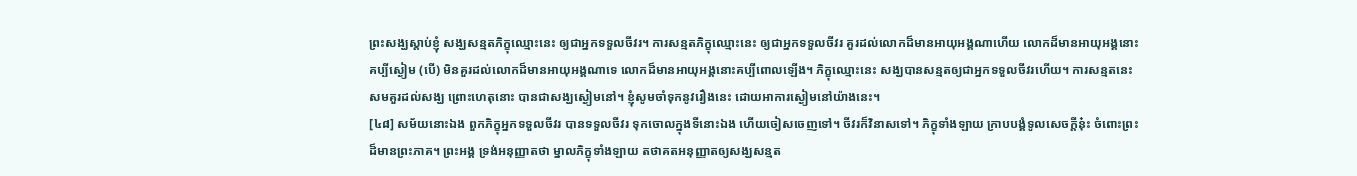ព្រះសង្ឃស្តាប់ខ្ញុំ សង្ឃសន្មតភិក្ខុឈ្មោះនេះ ឲ្យជាអ្នកទទួលចីវរ។ ការសន្មតភិក្ខុឈ្មោះនេះ ឲ្យជាអ្នកទទួលចីវរ គួរដល់លោកដ៏មានអាយុអង្គណាហើយ លោកដ៏មានអាយុអង្គនោះ គប្បីស្ងៀម (បើ) មិនគួរដល់លោកដ៏មានអាយុអង្គណាទេ លោកដ៏មានអាយុអង្គនោះគប្បីពោលឡើង។ ភិក្ខុឈ្មោះនេះ សង្ឃបានសន្មតឲ្យជាអ្នកទទួលចីវរហើយ។ ការសន្មតនេះ សមគួរដល់សង្ឃ ព្រោះហេតុនោះ បានជាសង្ឃស្ងៀមនៅ។ ខ្ញុំសូមចាំទុកនូវរឿងនេះ ដោយអាការស្ងៀមនៅយ៉ាងនេះ។
[៤៨] សម័យនោះឯង ពួកភិក្ខុអ្នកទទួលចីវរ បានទទួលចីវរ ទុកចោលក្នុងទីនោះឯង ហើយចៀសចេញទៅ។ ចីវរក៏វិនាសទៅ។ ភិក្ខុទាំងឡាយ ក្រាបបង្គំទូលសេចក្តីនុ៎ះ ចំពោះព្រះដ៏មានព្រះភាគ។ ព្រះអង្គ ទ្រង់អនុញ្ញាតថា ម្នាលភិក្ខុទាំងឡាយ តថាគតអនុញ្ញាតឲ្យសង្ឃសន្មត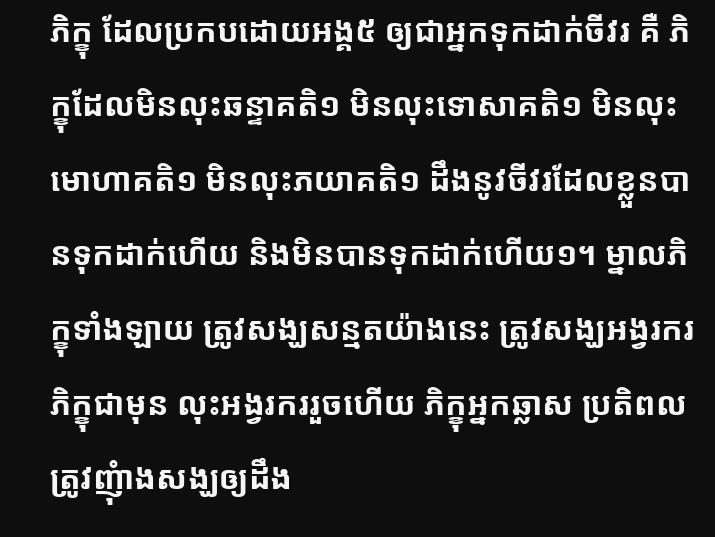ភិក្ខុ ដែលប្រកបដោយអង្គ៥ ឲ្យជាអ្នកទុកដាក់ចីវរ គឺ ភិក្ខុដែលមិនលុះឆន្ទាគតិ១ មិនលុះទោសាគតិ១ មិនលុះមោហាគតិ១ មិនលុះភយាគតិ១ ដឹងនូវចីវរដែលខ្លួនបានទុកដាក់ហើយ និងមិនបានទុកដាក់ហើយ១។ ម្នាលភិក្ខុទាំងឡាយ ត្រូវសង្ឃសន្មតយ៉ាងនេះ ត្រូវសង្ឃអង្វរករភិក្ខុជាមុន លុះអង្វរកររួចហើយ ភិក្ខុអ្នកឆ្លាស ប្រតិពល ត្រូវញុំាងសង្ឃឲ្យដឹង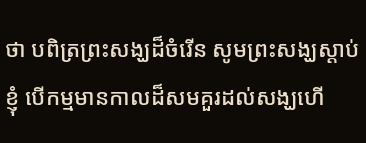ថា បពិត្រព្រះសង្ឃដ៏ចំរើន សូមព្រះសង្ឃស្តាប់ខ្ញុំ បើកម្មមានកាលដ៏សមគួរដល់សង្ឃហើ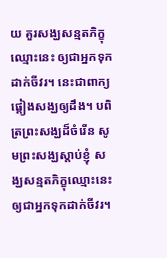យ គួរសង្ឃសន្មតភិក្ខុឈ្មោះនេះ ឲ្យជាអ្នកទុកដាក់ចីវរ។ នេះជាពាក្យផ្តៀងសង្ឃឲ្យដឹង។ បពិត្រព្រះសង្ឃដ៏ចំរើន សូមព្រះសង្ឃស្តាប់ខ្ញុំ សង្ឃសន្មតភិក្ខុឈ្មោះនេះ ឲ្យជាអ្នកទុកដាក់ចីវរ។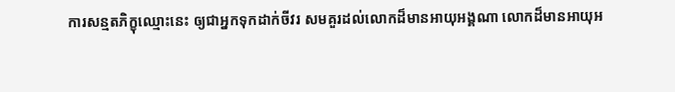ការសន្មតភិក្ខុឈ្មោះនេះ ឲ្យជាអ្នកទុកដាក់ចីវរ សមគួរដល់លោកដ៏មានអាយុអង្គណា លោកដ៏មានអាយុអ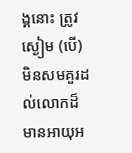ង្គនោះ ត្រូវស្ងៀម (បើ) មិនសមគួរដល់លោកដ៏មានអាយុអ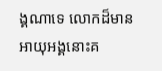ង្គណាទេ លោកដ៏មានអាយុអង្គនោះគ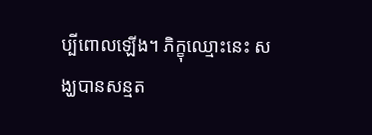ប្បីពោលឡើង។ ភិក្ខុឈ្មោះនេះ សង្ឃបានសន្មត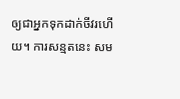ឲ្យជាអ្នកទុកដាក់ចីវរហើយ។ ការសន្មតនេះ សម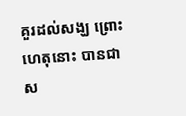គួរដល់សង្ឃ ព្រោះហេតុនោះ បានជាស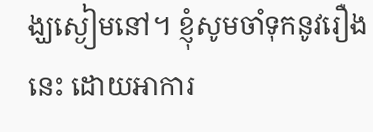ង្ឃស្ងៀមនៅ។ ខ្ញុំសូមចាំទុកនូវរឿងនេះ ដោយអាការ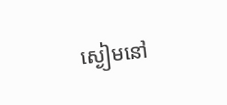ស្ងៀមនៅ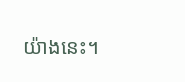យ៉ាងនេះ។